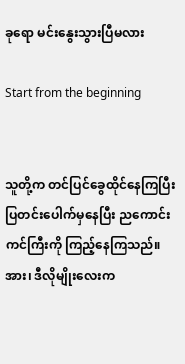ခုရော မင်းနွေးသွားပြီမလား

Start from the beginning


သူတို့က တင်ပြင်ခွေထိုင်နေကြပြီး ပြတင်းပေါက်မှ‌နေပြီး ညကောင်းကင်ကြီးကို ကြည့်နေကြသည်။ အား၊ ဒီလိုမျိုးလေးက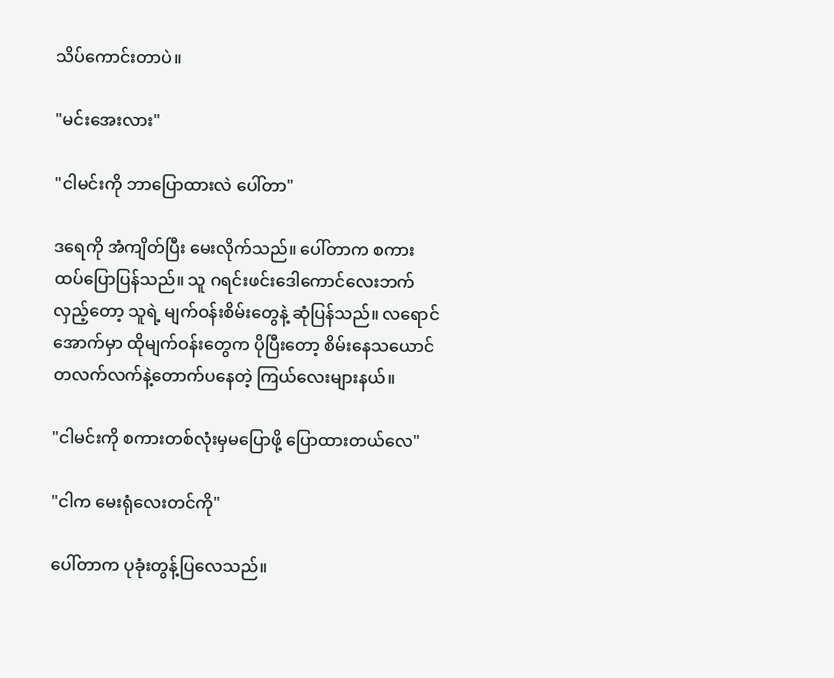သိပ်ကောင်းတာပဲ။

"မင်းအေးလား"

"ငါမင်းကို ဘာပြောထားလဲ ပေါ်တာ"

ဒရေကို အံကျိတ်ပြီး မေးလိုက်သည်။ ပေါ်တာက စကားထပ်ပြောပြန်သည်။ သူ ဂရင်းဖင်းဒေါကောင်လေးဘက်လှည့်တော့ သူရဲ့ မျက်ဝန်းစိမ်းတွေနဲ့ ဆုံပြန်သည်။ လရောင်အောက်မှာ ထိုမျက်ဝန်းတွေက ပိုပြီးတော့ စိမ်းနေသယောင် တလက်လက်နဲ့တောက်ပနေတဲ့ ကြယ်လေးများနယ်။

"ငါမင်းကို စကားတစ်လုံးမှမပြောဖို့ ပြောထားတယ်လေ"

"ငါက မေးရုံလေးတင်ကို"

ပေါ်တာက ပုခုံးတွန့်ပြလေသည်။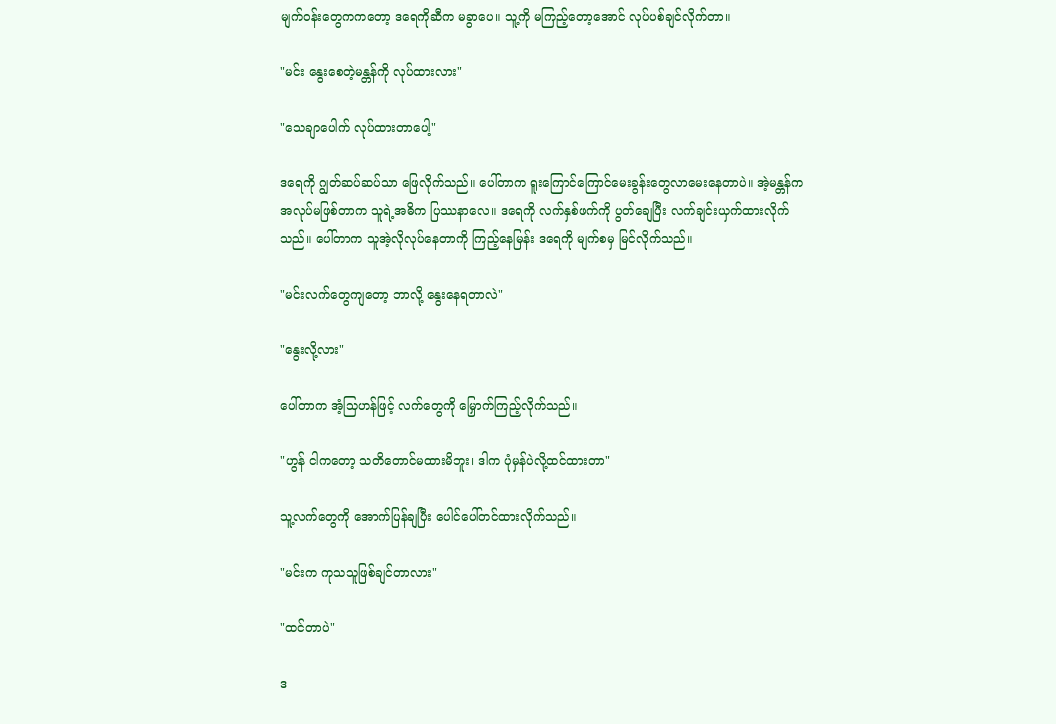မျက်ဝန်းတွေကကတော့ ဒရေကိုဆီက မခွာပေ။ သူ့ကို မကြည့်တော့အောင် လုပ်ပစ်ချင်လိုက်တာ။

"မင်း နွေးစေတဲ့မန္တန်ကို လုပ်ထားလား"

"သေချာပေါက် လုပ်ထားတာပေါ့"

ဒရေကို ဂျွတ်ဆပ်ဆပ်သာ ဖြေလိုက်သည်။ ပေါ်တာက ရူးကြောင်ကြောင်မေးခွန်းတွေလာမေးနေတာပဲ။ အဲ့မန္တန်က အလုပ်မဖြစ်တာက သူရဲ့အဓိက ပြဿနာလေ။ ဒရေကို လက်နှစ်ဖက်ကို ပွတ်ချေပြီး လက်ချင်းယှက်ထားလိုက်သည်။ ပေါ်တာက သူအဲ့လိုလုပ်နေတာကို ကြည့်နေမြန်း ဒရေကို မျက်စမှ မြင်လိုက်သည်။

"မင်းလက်တွေကျတော့ ဘာလို့ နွေးနေရတာလဲ"

"နွေးလို့လား"

ပေါ်တာက အံ့သြဟန်ဖြင့် လက်တွေကို မြှောက်ကြည့်လိုက်သည်။

"ဟွန် ငါကတော့ သတိတောင်မထားမိဘူး၊ ဒါက ပုံမှန်ပဲလို့ထင်ထားတာ"

သူ့လက်တွေကို အောက်ပြန်ချပြီး ပေါင်ပေါ်တင်ထားလိုက်သည်။

"မင်းက ကုသသူဖြစ်ချင်တာလား"

"ထင်တာပဲ"

ဒ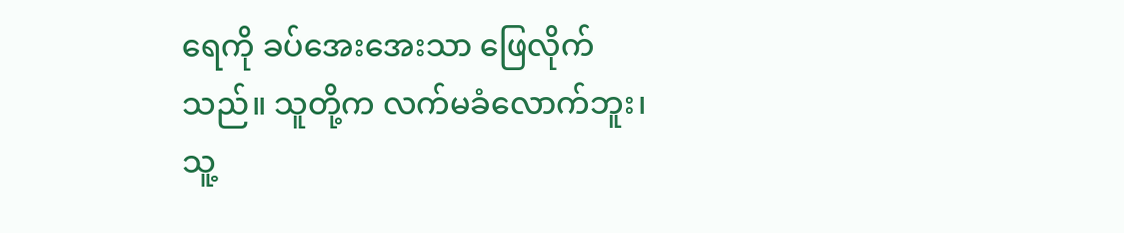ရေကို ခပ်အေးအေးသာ ဖြေလိုက်သည်။ သူတို့က လက်မခံလောက်ဘူး၊ သူ့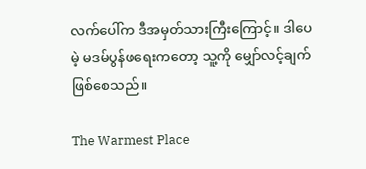လက်ပေါ်က ဒီအမှတ်သားကြီးကြောင့်။ ဒါပေမဲ့ မဒမ်ပွန်ဖရေးကတော့ သူ့ကို မျှော်လင့်ချက်ဖြစ်စေသည်။

The Warmest Place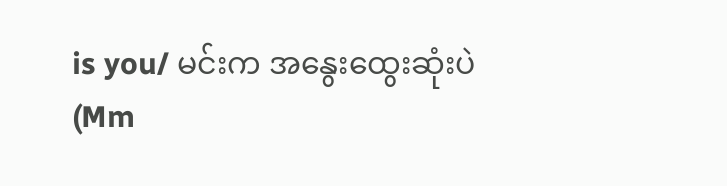is you/ မင်းက အနွေးထွေးဆုံးပဲ (Mm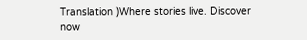Translation )Where stories live. Discover now